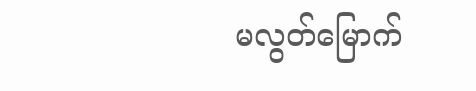မလွတ်မြောက်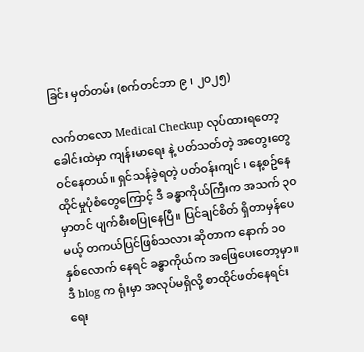ခြင်း မှတ်တမ်း (စက်တင်ဘာ ၉ ၊ ၂၀၂၅)

လက်တလော Medical Checkup လုပ်ထားရတော့ ခေါင်းထဲမှာ ကျန်းမာရေး နဲ့ ပတ်သတ်တဲ့ အတွေးတွေ ဝင်နေတယ်။ ရှင်သန်ခဲ့ရတဲ့ ပတ်ဝန်းကျင် ၊ နေ့စဥ်နေထိုင်မှုပုံစံတွေကြောင့် ဒီ ခန္ဓာကိုယ်ကြီးက အသက် ၃၀ မှာတင် ပျက်စီးစပြုနေပြီ။ ပြင်ချင်စိတ် ရှိတာမှန်ပေမယ့် တကယ်ပြင်ဖြစ်သလား ဆိုတာက နောက် ၁၀ နှစ်လောက် နေရင် ခန္ဓာကိုယ်က အဖြေပေးတော့မှာ။ ဒီ blog က ရုံးမှာ အလုပ်မရှိလို့ စာထိုင်ဖတ်နေရင်း ရေး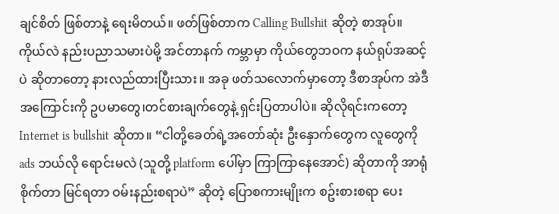ချင်စိတ် ဖြစ်တာနဲ့ ရေးမိတယ်။ ဖတ်ဖြစ်တာက Calling Bullshit ဆိုတဲ့ စာအုပ်။ ကိုယ်လဲ နည်းပညာသမားပဲမို့ အင်တာနက် ကမ္ဘာမှာ ကိုယ်တွေဘဝက နယ်ရုပ်အဆင့်ပဲ ဆိုတာတော့ နားလည်ထားပြီးသား။ အခု ဖတ်သလောက်မှာတော့ ဒီစာအုပ်က အဲဒီအကြောင်းကို ဥပမာတွေ၊တင်စားချက်တွေနဲ့ ရှင်းပြတာပါပဲ။ ဆိုလိုရင်းကတော့ Internet is bullshit ဆိုတာ။ “ငါတို့ခေတ်ရဲ့အတော်ဆုံး ဦးနှောက်တွေက လူတွေကို ads ဘယ်လို ရောင်းမလဲ (သူတို့ platform ပေါ်မှာ ကြာကြာနေအောင်) ဆိုတာကို အာရုံစိုက်တာ မြင်ရတာ ဝမ်းနည်းစရာပဲ” ဆိုတဲ့ ပြောစကားမျိုးက စဥ်းစားစရာ ပေး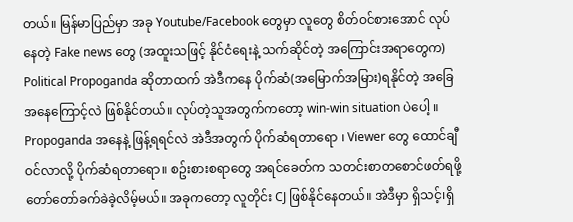တယ်။ မြန်မာပြည်မှာ အခု Youtube/Facebook တွေမှာ လူတွေ စိတ်ဝင်စားအောင် လုပ်နေတဲ့ Fake news တွေ (အထူးသဖြင့် နိုင်ငံရေးနဲ့ သက်ဆိုင်တဲ့ အကြောင်းအရာတွေက) Political Propoganda ဆိုတာထက် အဲဒီကနေ ပိုက်ဆံ(အမြောက်အမြား)ရနိုင်တဲ့ အခြေအနေကြောင့်လဲ ဖြစ်နိုင်တယ်။ လုပ်တဲ့သူအတွက်ကတော့ win-win situation ပဲပေါ့ ။ Propoganda အနေနဲ့ ဖြန့်ရရင်လဲ အဲဒီအတွက် ပိုက်ဆံရတာရော ၊ Viewer တွေ ထောင်ချီဝင်လာလို့ ပိုက်ဆံရတာရော။ စဥ်းစားစရာတွေ အရင်ခေတ်က သတင်းစာတစောင်ဖတ်ရဖို့ တော်တော်ခက်ခဲခဲ့လိမ့်မယ်။ အခုကတော့ လူတိုင်း CJ ဖြစ်နိုင်နေတယ်။ အဲဒီမှာ ရှိသင့်၊ရှိ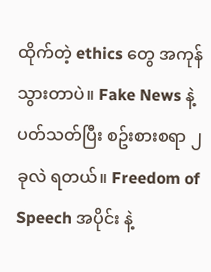ထိုက်တဲ့ ethics တွေ အကုန်သွားတာပဲ။ Fake News နဲ့ ပတ်သတ်ပြီး စဥ်းစားစရာ ၂ ခုလဲ ရတယ်။ Freedom of Speech အပိုင်း နဲ့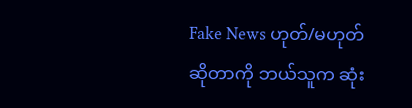Fake News ဟုတ်/မဟုတ် ဆိုတာကို ဘယ်သူက ဆုံး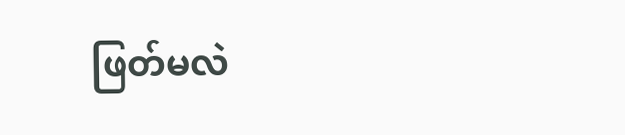ဖြတ်မလဲ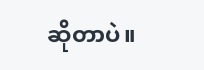ဆိုတာပဲ။